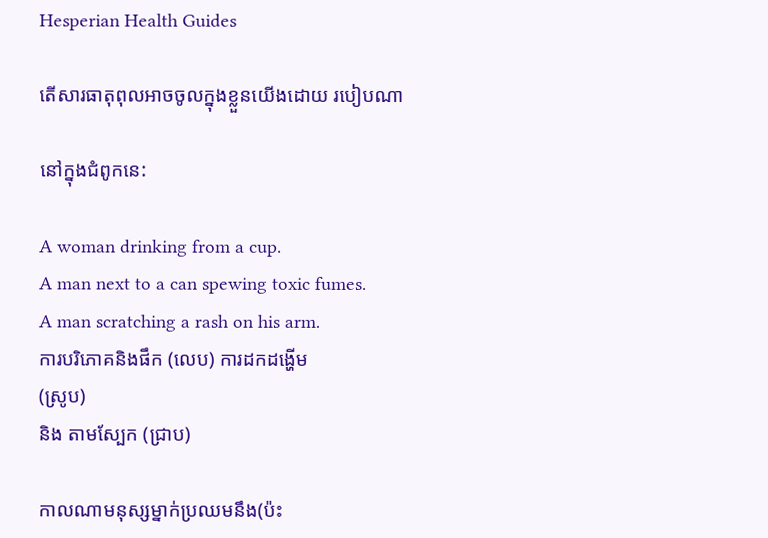Hesperian Health Guides

តើសារធាតុពុលអាចចូលក្នុងខ្លួនយើងដោយ របៀបណា

នៅក្នុងជំពូកនេ:

A woman drinking from a cup.
A man next to a can spewing toxic fumes.
A man scratching a rash on his arm.
ការបរិភោគនិងផឹក (លេប) ការដកដង្ហើម
(ស្រូប)
និង តាមស្បែក (ជ្រាប)

កាលណាមនុស្សម្នាក់ប្រឈមនឹង(ប៉ះ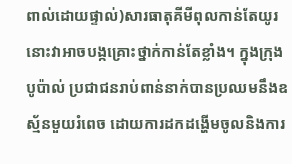ពាល់ដោយផ្ទាល់)សារធាតុគីមីពុលកាន់តែយូរ នោះវាអាចបង្កគ្រោះថ្នាក់កាន់តែខ្លាំង។ ក្នុងក្រុងបូប៉ាល់ ប្រជាជនរាប់ពាន់នាក់បានប្រឈមនឹងឧស្ម័នមួយរំពេច ដោយការដកដង្ហើមចូលនិងការ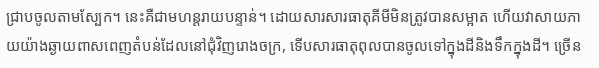ជ្រាបចូលតាមស្បែក។ នេះគឺជាមហន្តរាយបន្ទាន់។ ដោយសារសារធាតុគីមីមិនត្រូវបានសម្អាត ហើយវាសាយភាយយ៉ាងឆ្ងាយពាសពេញតំបន់ដែលនៅជុំវិញរោងចក្រ, ទើបសារធាតុពុលបានចូលទៅក្នុងដីនិងទឹកក្នុងដី។ ច្រើន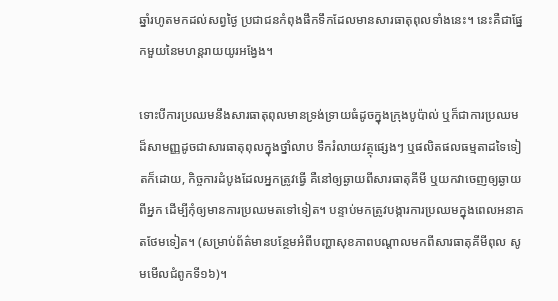ឆ្នាំរហូតមកដល់សព្វថ្ងៃ ប្រជាជនកំពុងផឹកទឹកដែលមានសារធាតុពុលទាំងនេះ។ នេះគឺជាផ្នែកមួយនៃមហន្តរាយយូរអង្វែង។

ទោះបីការប្រឈមនឹងសារធាតុពុលមានទ្រង់ទ្រាយធំដូចក្នុងក្រុងបូប៉ាល់ ឬក៏ជាការប្រឈមដ៏សាមញ្ញដូចជាសារធាតុពុលក្នុងថ្នាំលាប ទឹករំលាយវត្ថុផ្សេងៗ ឬផលិតផលធម្មតាដទៃទៀតក៏ដោយ, កិច្ចការដំបូងដែលអ្នកត្រូវធ្វើ គឺនៅឲ្យឆ្ងាយពីសារធាតុគីមី ឬយកវាចេញឲ្យឆ្ងាយពីអ្នក ដើម្បីកុំឲ្យមានការប្រឈមតទៅទៀត។ បន្ទាប់មកត្រូវបង្ការការប្រឈមក្នុងពេលអនាគតថែមទៀត។ (សម្រាប់ព័ត៌មានបន្ថែមអំពីបញ្ហាសុខភាពបណ្តាលមកពីសារធាតុគីមីពុល សូមមើលជំពូកទី១៦)។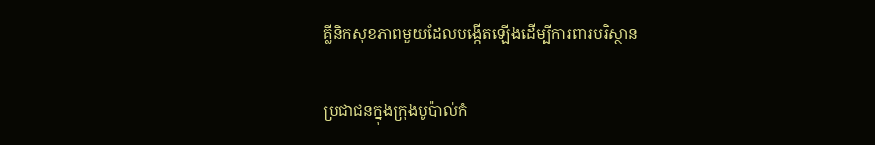គ្លីនិកសុខភាពមួយដែលបង្កើតឡើងដើម្បីការពារបរិស្ថាន

ប្រជាជនក្នុងក្រុងបូប៉ាល់កំ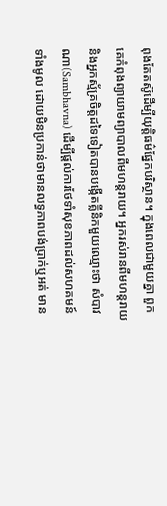ពុងតែតស៊ូដើម្បីយុត្តិធម៌ផ្នែកបរិស្ថាន។ ក្នុងពេលជាមួយគ្នា ពួកគេកំពុងព្យាយាមព្យាបាលពីមហន្តរាយ។ អ្នករស់រានពីមហន្តរាយនិងអ្នកស្ម័គ្រចិត្តដទៃទៀតបានបង្កើតគ្លីនិកមួយឈ្មោះថា សំបាវណា(Sambhavna) ដើម្បីផ្តល់ការថែទាំសុខភាពដល់សហគមន៍ទាំងមូល ដោយមិនប្រកាន់ថាមានលទ្ធភាពបង់ប្រាក់ឬអត់ មាន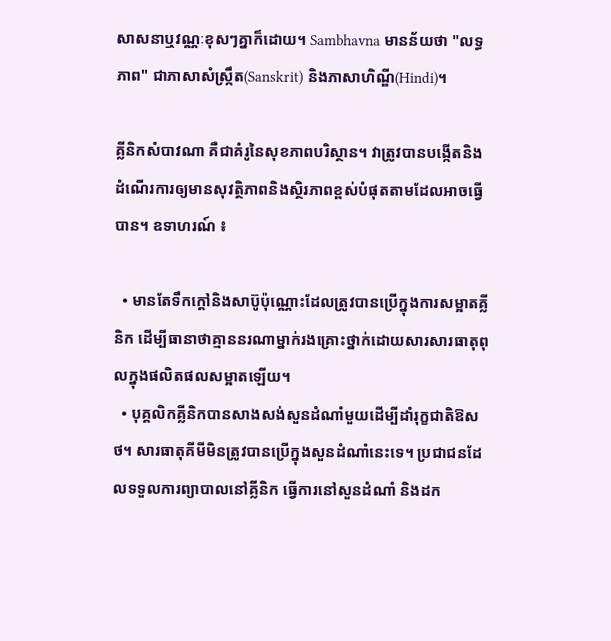សាសនាឬវណ្ណៈខុសៗគ្នាក៏ដោយ។ Sambhavna មានន័យថា "លទ្ធភាព" ជាភាសាសំស្ក្រឹត(Sanskrit) និងភាសាហិណ្ឌី(Hindi)។

គ្លីនិកសំបាវណា គឺជាគំរូនៃសុខភាពបរិស្ថាន។ វាត្រូវបានបង្កើតនិងដំណើរការឲ្យមានសុវត្ថិភាពនិងស្ថិរភាពខ្ពស់បំផុតតាមដែលអាចធ្វើបាន។ ឧទាហរណ៍ ៖

  • មានតែទឹកក្តៅនិងសាប៊ូប៉ុណ្ណោះដែលត្រូវបានប្រើក្នុងការសម្អាតគ្លីនិក ដើម្បីធានាថាគ្មាននរណាម្នាក់រងគ្រោះថ្នាក់ដោយសារសារធាតុពុលក្នុងផលិតផលសម្អាតឡើយ។
  • បុគ្គលិកគ្លីនិកបានសាងសង់សួនដំណាំមួយដើម្បីដាំរុក្ខជាតិឱសថ។ សារធាតុគីមីមិនត្រូវបានប្រើក្នុងសួនដំណាំនេះទេ។ ប្រជាជនដែលទទួលការព្យាបាលនៅគ្លីនិក ធ្វើការនៅសួនដំណាំ និងដក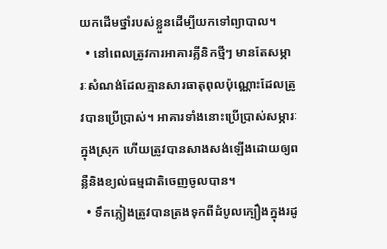យកដើមថ្នាំរបស់ខ្លួនដើម្បីយកទៅព្យាបាល។
  • នៅពេលត្រូវការអាគារគ្លីនិកថ្មីៗ មានតែសម្ភារៈសំណង់ដែលគ្មានសារធាតុពុលប៉ុណ្ណោះដែលត្រូវបានប្រើប្រាស់។ អាគារទាំងនោះប្រើប្រាស់សម្ភារៈក្នុងស្រុក ហើយត្រូវបានសាងសង់ឡើងដោយឲ្យពន្លឺនិងខ្យល់ធម្មជាតិចេញចូលបាន។
  • ទឹកភ្លៀងត្រូវបានត្រងទុកពីដំបូលក្បឿងក្នុងរដូ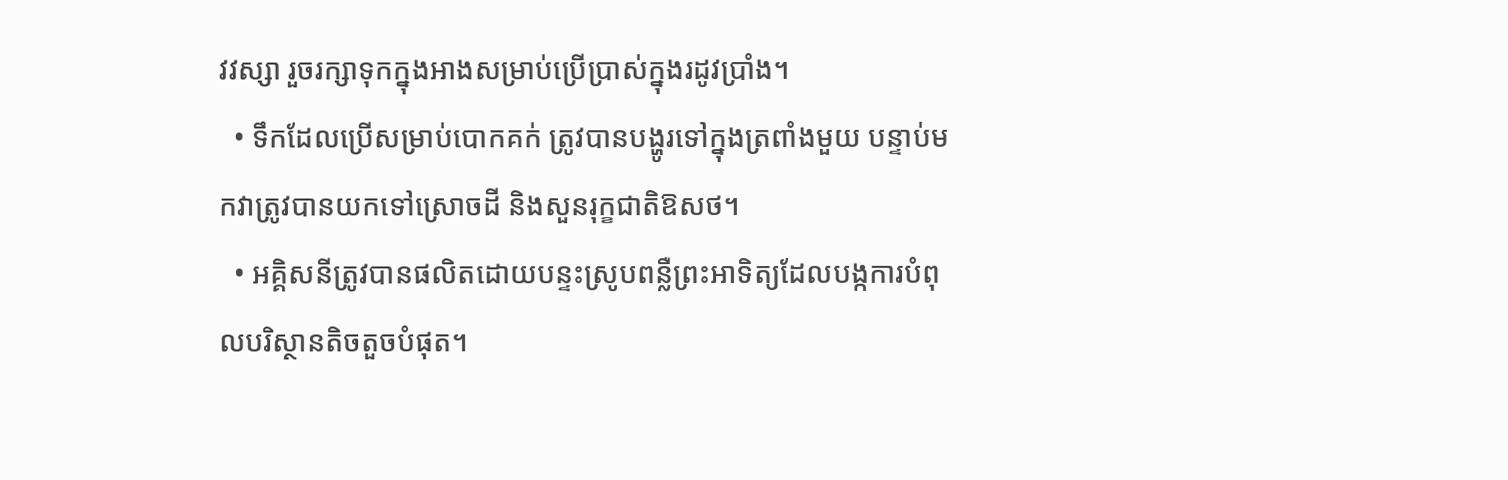វវស្សា រួចរក្សាទុកក្នុងអាងសម្រាប់ប្រើប្រាស់ក្នុងរដូវប្រាំង។
  • ទឹកដែលប្រើសម្រាប់បោកគក់ ត្រូវបានបង្ហូរទៅក្នុងត្រពាំងមួយ បន្ទាប់មកវាត្រូវបានយកទៅស្រោចដី និងសួនរុក្ខជាតិឱសថ។
  • អគ្គិសនីត្រូវបានផលិតដោយបន្ទះស្រូបពន្លឺព្រះអាទិត្យដែលបង្កការបំពុលបរិស្ថានតិចតួចបំផុត។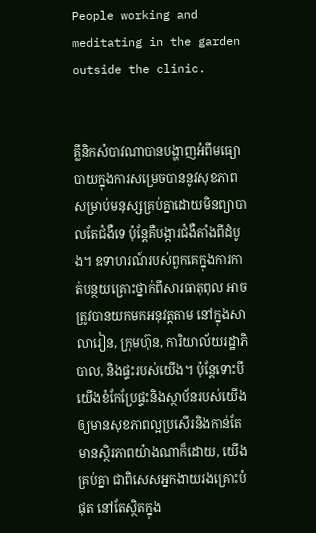People working and meditating in the garden outside the clinic.


គ្លីនិកសំបាវណាបានបង្ហាញអំពីមធ្យោបាយក្នុងការសម្រេចបាននូវសុខភាពសម្រាប់មនុស្សគ្រប់គ្នាដោយមិនព្យាបាលតែជំងឺទេ ប៉ុន្តែគឺបង្ការជំងឺតាំងពីដំបូង។ ឧទាហរណ៍របស់ពួកគេក្នុងការកាត់បន្ថយគ្រោះថ្នាក់ពីសារធាតុពុល អាចត្រូវបានយកមកអនុវត្តតាម នៅក្នុងសាលារៀន, ក្រុមហ៊ុន, ការិយាល័យរដ្ឋាភិបាល, និងផ្ទះរបស់យើង។ ប៉ុន្តែទោះបីយើងខំកែប្រែផ្ទះនិងស្ថាប័នរបស់យើងឲ្យមានសុខភាពល្អប្រសើរនិងកាន់តែមានស្ថិរភាពយ៉ាងណាក៏ដោយ, យើងគ្រប់គ្នា ជាពិសេសអ្នកងាយរងគ្រោះបំផុត នៅតែស្ថិតក្នុង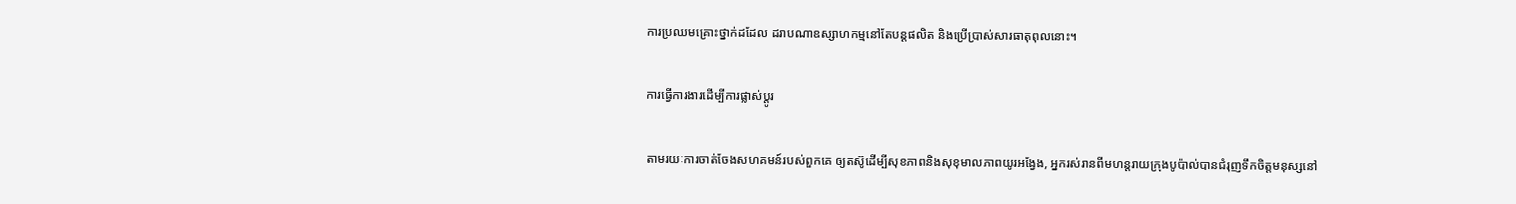ការប្រឈមគ្រោះថ្នាក់ដដែល ដរាបណាឧស្សាហកម្មនៅតែបន្តផលិត និងប្រើប្រាស់សារធាតុពុលនោះ។

ការធ្វើការងារដើម្បីការផ្លាស់ប្តូរ

តាមរយៈការចាត់ចែងសហគមន៍របស់ពួកគេ ឲ្យតស៊ូដើម្បីសុខភាពនិងសុខុមាលភាពយូរអង្វែង, អ្នករស់រានពីមហន្តរាយក្រុងបូប៉ាល់បានជំរុញទឹកចិត្តមនុស្សនៅ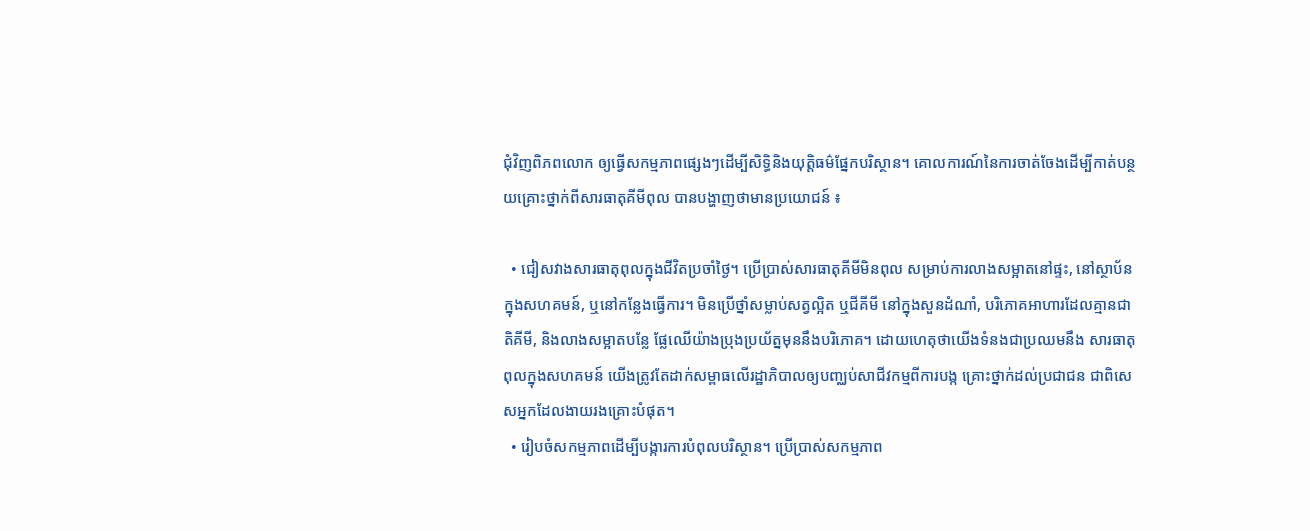ជុំវិញពិភពលោក ឲ្យធ្វើសកម្មភាពផ្សេងៗដើម្បីសិទ្ធិនិងយុត្តិធម៌ផ្នែកបរិស្ថាន។ គោលការណ៍នៃការចាត់ចែងដើម្បីកាត់បន្ថយគ្រោះថ្នាក់ពីសារធាតុគីមីពុល បានបង្ហាញថាមានប្រយោជន៍ ៖

  • ជៀសវាងសារធាតុពុលក្នុងជីវិតប្រចាំថ្ងៃ។ ប្រើប្រាស់សារធាតុគីមីមិនពុល សម្រាប់ការលាងសម្អាតនៅផ្ទះ, នៅស្ថាប័នក្នុងសហគមន៍, ឬនៅកន្លែងធ្វើការ។ មិនប្រើថ្នាំសម្លាប់សត្វល្អិត ឬជីគីមី នៅក្នុងសួនដំណាំ, បរិភោគអាហារដែលគ្មានជាតិគីមី, និងលាងសម្អាតបន្លែ ផ្លែឈើយ៉ាងប្រុងប្រយ័ត្នមុននឹងបរិភោគ។ ដោយហេតុថាយើងទំនងជាប្រឈមនឹង សារធាតុពុលក្នុងសហគមន៍ យើងត្រូវតែដាក់សម្ពាធលើរដ្ឋាភិបាលឲ្យបញ្ឈប់សាជីវកម្មពីការបង្ក គ្រោះថ្នាក់ដល់ប្រជាជន ជាពិសេសអ្នកដែលងាយរងគ្រោះបំផុត។
  • រៀបចំសកម្មភាពដើម្បីបង្ការការបំពុលបរិស្ថាន។ ប្រើប្រាស់សកម្មភាព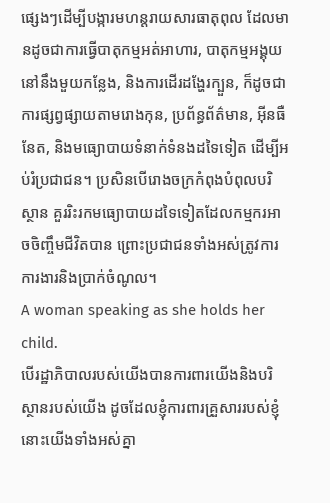ផ្សេងៗដើម្បីបង្ការមហន្តរាយសារធាតុពុល ដែលមានដូចជាការធ្វើបាតុកម្មអត់អាហារ, បាតុកម្មអង្គុយនៅនឹងមួយកន្លែង, និងការដើរដង្ហែរក្បួន, ក៏ដូចជាការផ្សព្វផ្សាយតាមរោងកុន, ប្រព័ន្ធព័ត៌មាន, អ៊ីនធឺនែត, និងមធ្យោបាយទំនាក់ទំនងដទៃទៀត ដើម្បីអប់រំប្រជាជន។ ប្រសិនបើរោងចក្រកំពុងបំពុលបរិស្ថាន គួររិះរកមធ្យោបាយដទៃទៀតដែលកម្មករអាចចិញ្ចឹមជីវិតបាន ព្រោះប្រជាជនទាំងអស់ត្រូវការការងារនិងប្រាក់ចំណូល។
A woman speaking as she holds her child.
បើរដ្ឋាភិបាលរបស់យើងបានការពារយើងនិងបរិស្ថានរបស់យើង ដូចដែលខ្ញុំការពារគ្រួសាររបស់ខ្ញុំ នោះយើងទាំងអស់គ្នា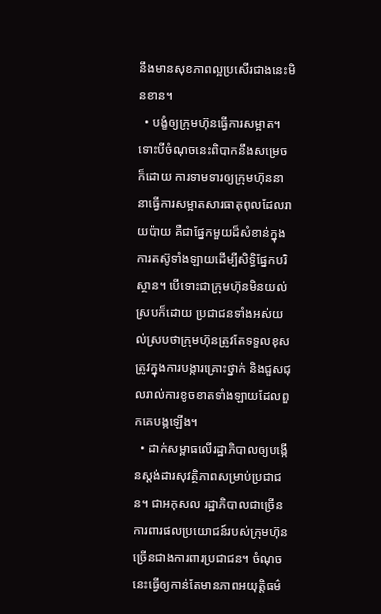នឹងមានសុខភាពល្អប្រសើរជាងនេះមិនខាន។
  • បង្ខំឲ្យក្រុមហ៊ុនធ្វើការសម្អាត។ ទោះបីចំណុចនេះពិបាកនឹងសម្រេចក៏ដោយ ការទាមទារឲ្យក្រុមហ៊ុននានាធ្វើការសម្អាតសារធាតុពុលដែលរាយប៉ាយ គឺជាផ្នែកមួយដ៏សំខាន់ក្នុងការតស៊ូទាំងឡាយដើម្បីសិទ្ធិផ្នែកបរិស្ថាន។ បើទោះជាក្រុមហ៊ុនមិនយល់ស្របក៏ដោយ ប្រជាជនទាំងអស់យល់ស្របថាក្រុមហ៊ុនត្រូវតែទទួលខុសត្រូវក្នុងការបង្ការគ្រោះថ្នាក់ និងជួសជុលរាល់ការខូចខាតទាំងឡាយដែលពួកគេបង្កឡើង។
  • ដាក់សម្ពាធលើរដ្ឋាភិបាលឲ្យបង្កើនស្តង់ដារសុវត្ថិភាពសម្រាប់ប្រជាជន។ ជាអកុសល រដ្ឋាភិបាលជាច្រើនការពារផលប្រយោជន៍របស់ក្រុមហ៊ុន ច្រើនជាងការពារប្រជាជន។ ចំណុចនេះធ្វើឲ្យកាន់តែមានភាពអយុត្តិធម៌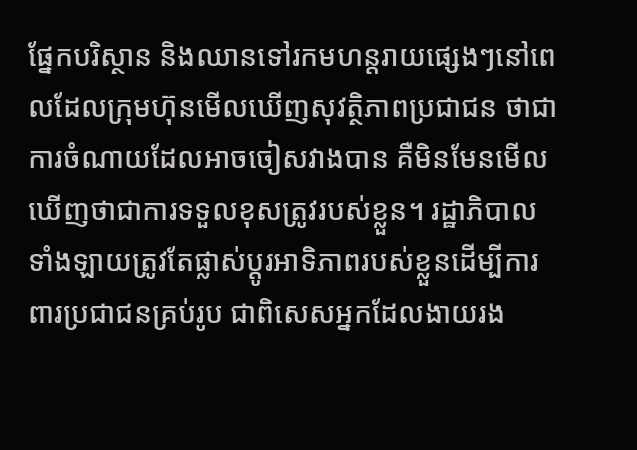ផ្នែកបរិស្ថាន និងឈានទៅរកមហន្តរាយផ្សេងៗនៅពេលដែលក្រុមហ៊ុនមើលឃើញសុវត្ថិភាពប្រជាជន ថាជាការចំណាយដែលអាចចៀសវាងបាន គឺមិនមែនមើលឃើញថាជាការទទួលខុសត្រូវរបស់ខ្លួន។ រដ្ឋាភិបាលទាំងឡាយត្រូវតែផ្លាស់ប្តូរអាទិភាពរបស់ខ្លួនដើម្បីការពារប្រជាជនគ្រប់រូប ជាពិសេសអ្នកដែលងាយរង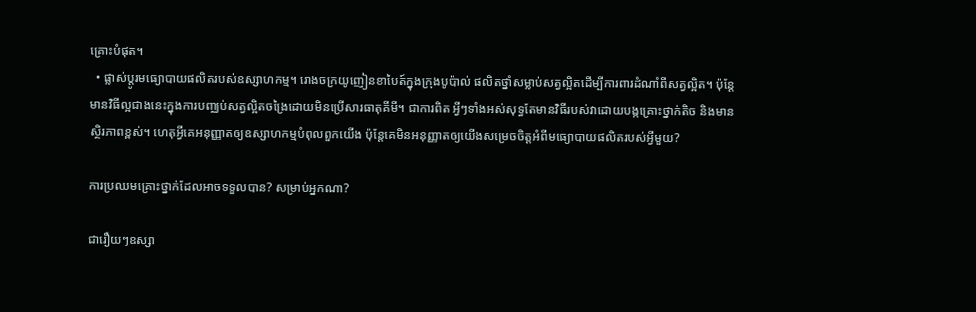គ្រោះបំផុត។
  • ផ្លាស់ប្តូរមធ្យោបាយផលិតរបស់ឧស្សាហកម្ម។ រោងចក្រយូញៀនខាបៃត៍ក្នុងក្រុងបូប៉ាល់ ផលិតថ្នាំសម្លាប់សត្វល្អិតដើម្បីការពារដំណាំពីសត្វល្អិត។ ប៉ុន្តែមានវិធីល្អជាងនេះក្នុងការបញ្ឈប់សត្វល្អិតចង្រៃដោយមិនប្រើសារធាតុគីមី។ ជាការពិត អ្វីៗទាំងអស់សុទ្ធតែមានវិធីរបស់វាដោយបង្កគ្រោះថ្នាក់តិច និងមានស្ថិរភាពខ្ពស់។ ហេតុអ្វីគេអនុញ្ញាតឲ្យឧស្សាហកម្មបំពុលពួកយើង ប៉ុន្តែគេមិនអនុញ្ញាតឲ្យយើងសម្រេចចិត្តអំពីមធ្យោបាយផលិតរបស់អ្វីមួយ?

ការប្រឈមគ្រោះថ្នាក់ដែលអាចទទួលបាន? សម្រាប់អ្នកណា?

ជារឿយៗឧស្សា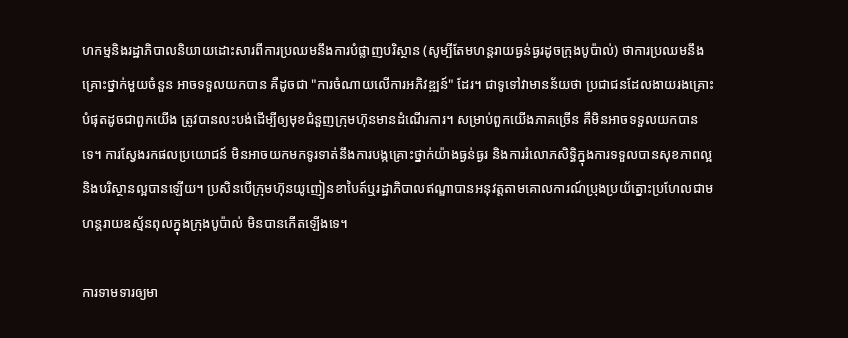ហកម្មនិងរដ្ឋាភិបាលនិយាយដោះសារពីការប្រឈមនឹងការបំផ្លាញបរិស្ថាន (សូម្បីតែមហន្តរាយធ្ងន់ធ្ងរដូចក្រុងបូប៉ាល់) ថាការប្រឈមនឹងគ្រោះថ្នាក់មួយចំនួន អាចទទួលយកបាន គឺដូចជា "ការចំណាយលើការអភិវឌ្ឍន៍" ដែរ។ ជាទូទៅវាមានន័យថា ប្រជាជនដែលងាយរងគ្រោះបំផុតដូចជាពួកយើង ត្រូវបានលះបង់ដើម្បីឲ្យមុខជំនួញក្រុមហ៊ុនមានដំណើរការ។ សម្រាប់ពួកយើងភាគច្រើន គឺមិនអាចទទួលយកបានទេ។ ការស្វែងរកផលប្រយោជន៍ មិនអាចយកមកទូរទាត់នឹងការបង្កគ្រោះថ្នាក់យ៉ាងធ្ងន់ធ្ងរ និងការរំលោភសិទ្ធិក្នុងការទទួលបានសុខភាពល្អនិងបរិស្ថានល្អបានឡើយ។ ប្រសិនបើក្រុមហ៊ុនយូញៀនខាបៃត៍ឬរដ្ឋាភិបាលឥណ្ឌាបានអនុវត្តតាមគោលការណ៍ប្រុងប្រយ័ត្នោះប្រហែលជាមហន្តរាយឧស្ម័នពុលក្នុងក្រុងបូប៉ាល់ មិនបានកើតឡើងទេ។

ការទាមទារឲ្យមា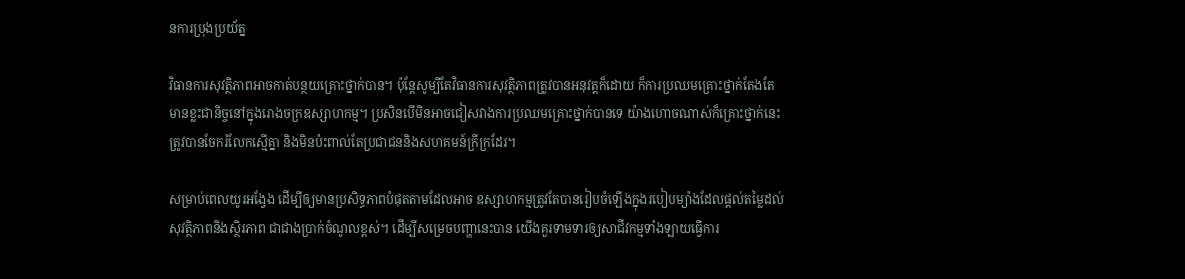នការប្រុងប្រយ័ត្ន

វិធានការសុវត្ថិភាពអាចកាត់បន្ថយគ្រោះថ្នាក់បាន។ ប៉ុន្តែសូម្បីតែវិធានការសុវត្ថិភាពត្រូវបានអនុវត្តក៏ដោយ ក៏ការប្រឈមគ្រោះថ្នាក់តែងតែមានខ្លះជានិច្ចនៅក្នុងរោងចក្រឧស្សាហកម្ម។ ប្រសិនបើមិនអាចជៀសវាងការប្រឈមគ្រោះថ្នាក់បានទេ យ៉ាងហោចណាស់ក៏គ្រោះថ្នាក់នេះត្រូវបានចែករំលែកស្មើគ្នា និងមិនប៉ះពាល់តែប្រជាជននិងសហគមន៍ក្រីក្រដែរ។

សម្រាប់ពេលយូរអង្វែង ដើម្បីឲ្យមានប្រសិទ្ធភាពបំផុតតាមដែលអាច ឧស្សាហកម្មត្រូវតែបានរៀបចំឡើងក្នុងរបៀបម្យ៉ាងដែលផ្តល់តម្លៃដល់សុវត្ថិភាពនិងស្ថិរភាព ជាជាងប្រាក់ចំណូលខ្ពស់។ ដើម្បីសម្រេចបញ្ហានេះបាន យើងគួរទាមទារឲ្យសាជីវកម្មទាំងឡាយធ្វើការ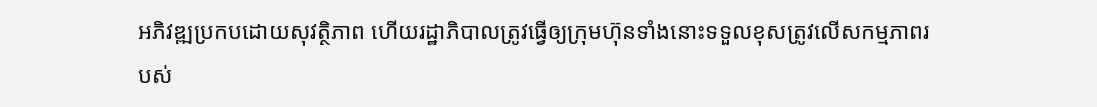អភិវឌ្ឍប្រកបដោយសុវត្ថិភាព ហើយរដ្ឋាភិបាលត្រូវធ្វើឲ្យក្រុមហ៊ុនទាំងនោះទទួលខុសត្រូវលើសកម្មភាពរបស់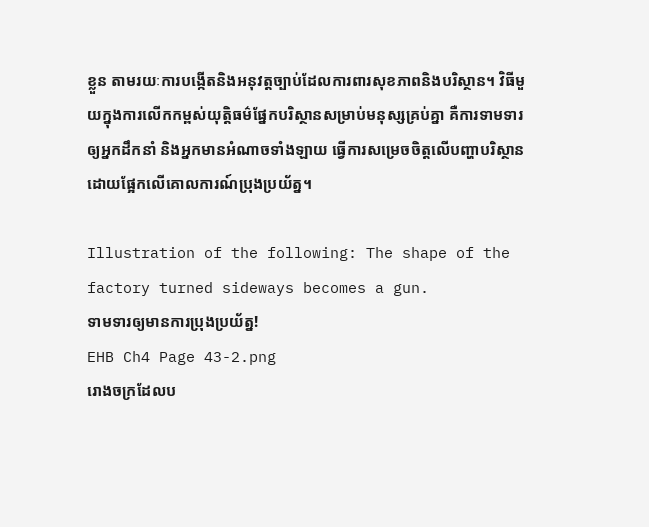ខ្លួន តាមរយៈការបង្កើតនិងអនុវត្តច្បាប់ដែលការពារសុខភាពនិងបរិស្ថាន។ វិធីមួយក្នុងការលើកកម្ពស់យុត្តិធម៌ផ្នែកបរិស្ថានសម្រាប់មនុស្សគ្រប់គ្នា គឺការទាមទារឲ្យអ្នកដឹកនាំ និងអ្នកមានអំណាចទាំងឡាយ ធ្វើការសម្រេចចិត្តលើបញ្ហាបរិស្ថានដោយផ្អែកលើគោលការណ៍ប្រុងប្រយ័ត្ន។

Illustration of the following: The shape of the factory turned sideways becomes a gun.
ទាមទារឲ្យមានការប្រុងប្រយ័ត្ន!
EHB Ch4 Page 43-2.png
រោងចក្រដែលប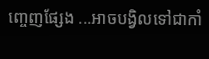ញ្ចេញផ្សែង ...អាចបង្វិលទៅជាកាំ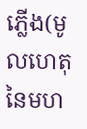ភ្លើង(មូលហេតុនៃមហ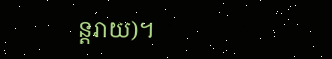ន្តរាយ)។